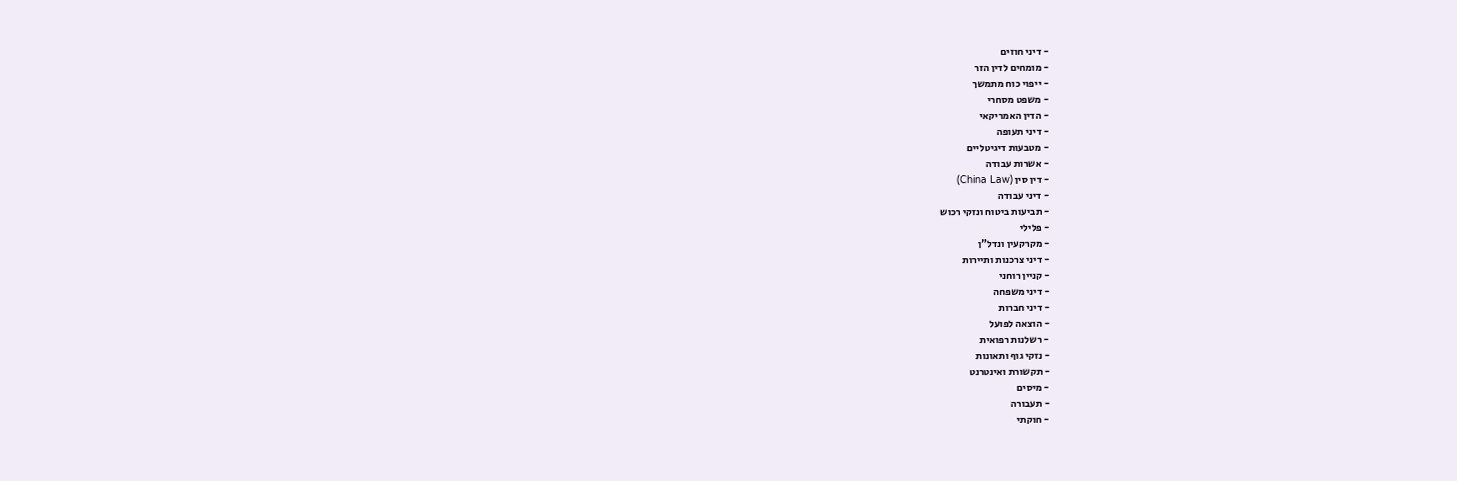- דיני חוזים
- מומחים לדין הזר
- ייפוי כוח מתמשך
- משפט מסחרי
- הדין האמריקאי
- דיני תעופה
- מטבעות דיגיטליים
- אשרות עבודה
- דין סין (China Law)
- דיני עבודה
- תביעות ביטוח ונזקי רכוש
- פלילי
- מקרקעין ונדל"ן
- דיני צרכנות ותיירות
- קניין רוחני
- דיני משפחה
- דיני חברות
- הוצאה לפועל
- רשלנות רפואית
- נזקי גוף ותאונות
- תקשורת ואינטרנט
- מיסים
- תעבורה
- חוקתי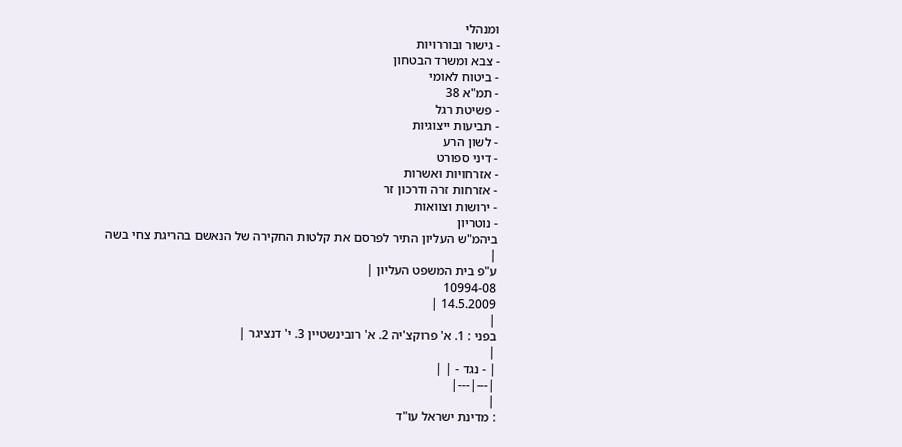ומנהלי
- גישור ובוררויות
- צבא ומשרד הבטחון
- ביטוח לאומי
- תמ"א 38
- פשיטת רגל
- תביעות ייצוגיות
- לשון הרע
- דיני ספורט
- אזרחויות ואשרות
- אזרחות זרה ודרכון זר
- ירושות וצוואות
- נוטריון
ביהמ"ש העליון התיר לפרסם את קלטות החקירה של הנאשם בהריגת צחי בשה
|
ע"פ בית המשפט העליון |
10994-08
14.5.2009 |
|
בפני : 1. א' פרוקצ'יה 2. א' רובינשטיין 3. י' דנציגר |
|
| - נגד - | |
|---|---|
|
: מדינת ישראל עו"ד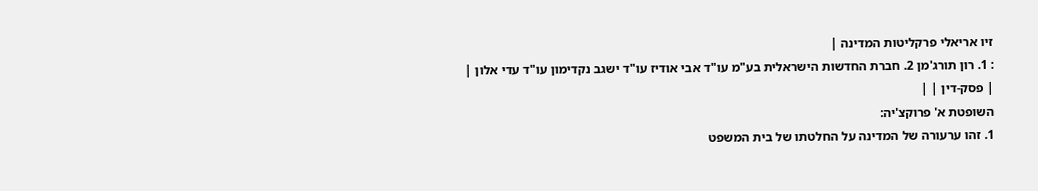זיו אריאלי פרקליטות המדינה |
: 1. רון תורג'מן 2. חברת החדשות הישראלית בע"מ עו"ד אבי אודיז עו"ד ישגב נקדימון עו"ד עדי אלון |
| פסק-דין | |
השופטת א' פרוקצ'יה:
1. זהו ערעורה של המדינה על החלטתו של בית המשפט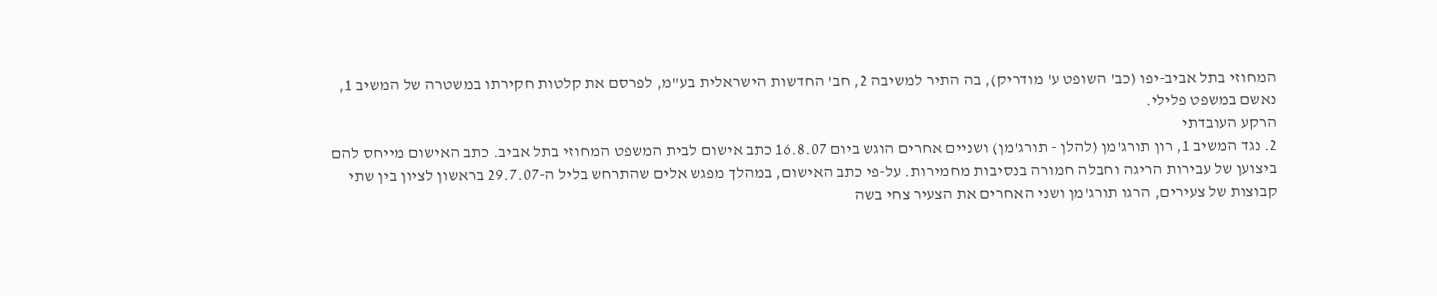המחוזי בתל אביב-יפו (כב' השופט ע' מודריק), בה התיר למשיבה 2, חב' החדשות הישראלית בע"מ, לפרסם את קלטות חקירתו במשטרה של המשיב 1, נאשם במשפט פלילי.
הרקע העובדתי
2. נגד המשיב 1, רון תורג'מן (להלן - תורג'מן) ושניים אחרים הוגש ביום 16.8.07 כתב אישום לבית המשפט המחוזי בתל אביב. כתב האישום מייחס להם ביצוען של עבירות הריגה וחבלה חמורה בנסיבות מחמירות. על-פי כתב האישום, במהלך מפגש אלים שהתרחש בליל ה-29.7.07 בראשון לציון בין שתי קבוצות של צעירים, הרגו תורג'מן ושני האחרים את הצעיר צחי בשה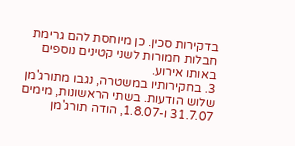בדקירות סכין. כן מיוחסת להם גרימת חבלות חמורות לשני קטינים נוספים באותו אירוע.
3. בחקירותיו במשטרה, נגבו מתורג'מן שלוש הודעות. בשתי הראשונות, מימים 31.7.07 ו-1.8.07, הודה תורג'מן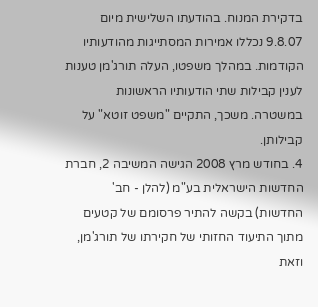בדקירת המנוח. בהודעתו השלישית מיום 9.8.07 נכללו אמירות המסתייגות מהודעותיו הקודמות. במהלך משפטו, העלה תורג'מן טענות לענין קבילות שתי הודעותיו הראשונות במשטרה. משכך, התקיים "משפט זוטא" על קבילותן.
4. בחודש מרץ 2008 הגישה המשיבה 2, חברת החדשות הישראלית בע"מ (להלן - חב' החדשות) בקשה להתיר פרסומם של קטעים מתוך התיעוד החזותי של חקירתו של תורג'מן, וזאת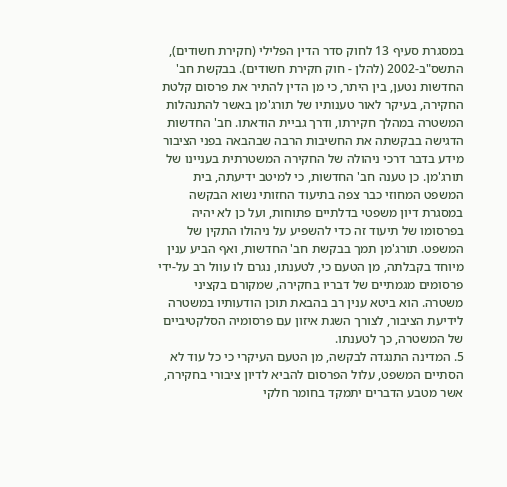במסגרת סעיף 13 לחוק סדר הדין הפלילי (חקירת חשודים), התשס"ב-2002 (להלן - חוק חקירת חשודים). בבקשת חב' החדשות נטען, בין היתר, כי מן הדין להתיר את פרסום קלטת החקירה, בעיקר לאור טענותיו של תורג'מן באשר להתנהלות המשטרה במהלך חקירתו, ודרך גביית הודאתו. חב' החדשות הדגישה בבקשתה את החשיבות הרבה שבהבאה בפני הציבור מידע בדבר דרכי ניהולה של החקירה המשטרתית בעניינו של תורג'מן. כן טענה חב' החדשות, כי למיטב ידיעתה, בית המשפט המחוזי כבר צפה בתיעוד החזותי נשוא הבקשה במסגרת דיון משפטי בדלתיים פתוחות, ועל כן לא יהיה בפרסומו של תיעוד זה כדי להשפיע על ניהולו התקין של המשפט. תורג'מן תמך בבקשת חב' החדשות, ואף הביע ענין מיוחד בקבלתה, מן הטעם כי, לטענתו, נגרם לו עוול רב על-ידי פרסומים מגמתיים של דבריו בחקירה, שמקורם בקציני משטרה. הוא ביטא ענין רב בהבאת תוכן הודעותיו במשטרה לידיעת הציבור, לצורך השגת איזון עם פרסומיה הסלקטיביים של המשטרה, כך לטענתו.
5. המדינה התנגדה לבקשה, מן הטעם העיקרי כי כל עוד לא הסתיים המשפט, עלול הפרסום להביא לדיון ציבורי בחקירה, אשר מטבע הדברים יתמקד בחומר חלקי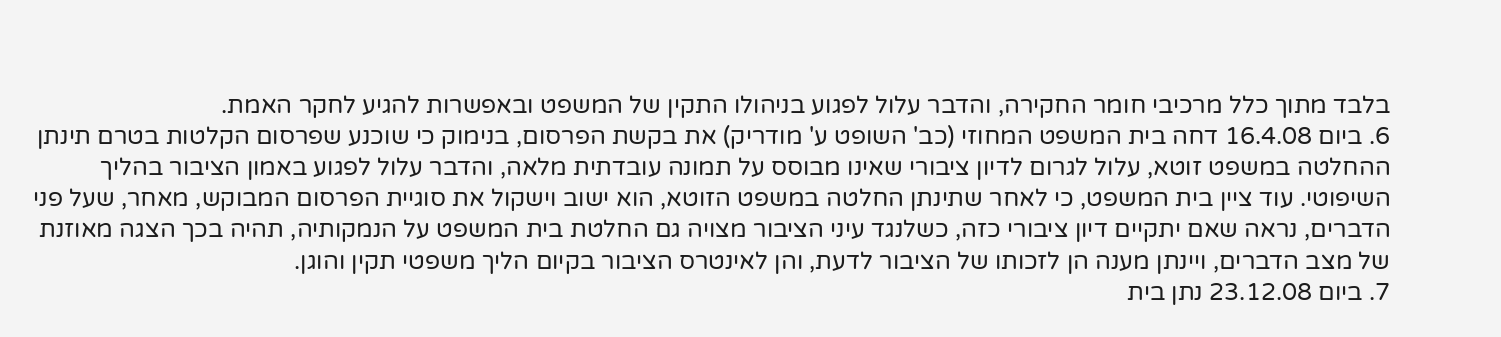בלבד מתוך כלל מרכיבי חומר החקירה, והדבר עלול לפגוע בניהולו התקין של המשפט ובאפשרות להגיע לחקר האמת.
6. ביום 16.4.08 דחה בית המשפט המחוזי (כב' השופט ע' מודריק) את בקשת הפרסום, בנימוק כי שוכנע שפרסום הקלטות בטרם תינתן ההחלטה במשפט זוטא, עלול לגרום לדיון ציבורי שאינו מבוסס על תמונה עובדתית מלאה, והדבר עלול לפגוע באמון הציבור בהליך השיפוטי. עוד ציין בית המשפט, כי לאחר שתינתן החלטה במשפט הזוטא, הוא ישוב וישקול את סוגיית הפרסום המבוקש, מאחר, שעל פני הדברים, נראה שאם יתקיים דיון ציבורי כזה, כשלנגד עיני הציבור מצויה גם החלטת בית המשפט על הנמקותיה, תהיה בכך הצגה מאוזנת של מצב הדברים, ויינתן מענה הן לזכותו של הציבור לדעת, והן לאינטרס הציבור בקיום הליך משפטי תקין והוגן.
7. ביום 23.12.08 נתן בית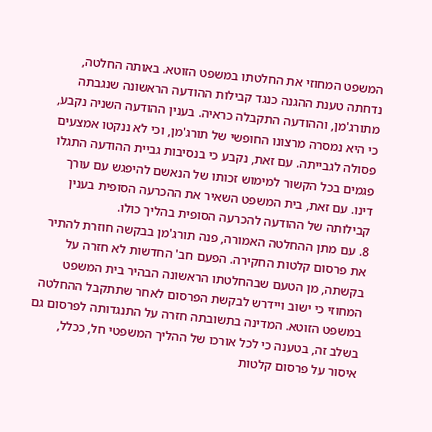המשפט המחוזי את החלטתו במשפט הזוטא. באותה החלטה, נדחתה טענת ההגנה כנגד קבילות ההודעה הראשונה שנגבתה מתורג'מן, וההודעה התקבלה כראיה. בענין ההודעה השניה נקבע, כי היא נמסרה מרצונו החופשי של תורג'מן, וכי לא ננקטו אמצעים פסולה לגבייתה. עם זאת, נקבע כי בנסיבות גביית ההודעה התגלו פגמים בכל הקשור למימוש זכותו של הנאשם להיפגש עם עורך דינו. עם זאת, בית המשפט השאיר את ההכרעה הסופית בענין קבילותה של ההודעה להכרעה הסופית בהליך כולו.
8. עם מתן ההחלטה האמורה, פנה תורג'מן בבקשה חוזרת להתיר את פרסום קלטות החקירה. הפעם חב' החדשות לא חזרה על בקשתה, מן הטעם שבהחלטתו הראשונה הבהיר בית המשפט המחוזי כי ישוב ויידרש לבקשת הפרסום לאחר שתתקבל ההחלטה במשפט הזוטא. המדינה בתשובתה חזרה על התנגדותה לפרסום גם בשלב זה, בטענה כי לכל אורכו של ההליך המשפטי חל, ככלל, איסור על פרסום קלטות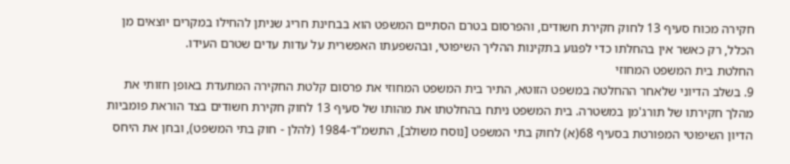חקירה מכוח סעיף 13 לחוק חקירת חשודים, והפרסום בטרם הסתיים המשפט הוא בבחינת חריג שניתן להחילו במקרים יוצאים מן הכלל, רק כאשר אין בהחלתו כדי לפגוע בתקינות ההליך השיפוטי, ובהשפעתו האפשרית על עדות עדים שטרם העידו.
החלטת בית המשפט המחוזי
9. בשלב הדיוני שלאחר ההחלטה במשפט הזוטא, התיר בית המשפט המחוזי את פרסום קלטת החקירה המתעדת באופן חזותי את מהלך חקירתו של תורג'מן במשטרה. בית המשפט ניתח בהחלטתו את מהותו של סעיף 13 לחוק חקירת חשודים בצד הוראת פומביות הדיון השיפוטי המפורטת בסעיף 68(א) לחוק בתי המשפט [נוסח משולב], התשמ"ד-1984 (להלן - חוק בתי המשפט), ובחן את היחס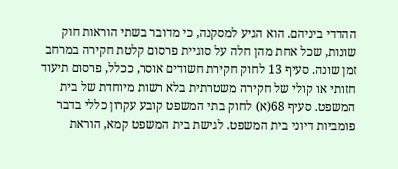ההדדי ביניהם. הוא הגיע למסקנה, כי מדובר בשתי הוראות חוק שונות, שכל אחת מהן חלה על סוגיית פרסום קלטת חקירה במרחב זמן שונה. סעיף 13 לחוק חקירת חשודים אוסר, ככלל, פרסום תיעוד חזותי או קולי של חקירה משטרתית בלא רשות מיוחדת של בית המשפט. סעיף 68(א) לחוק בתי המשפט קובע עקרון כללי בדבר פומביות דיוני בית המשפט. לגישת בית המשפט קמא, הוראת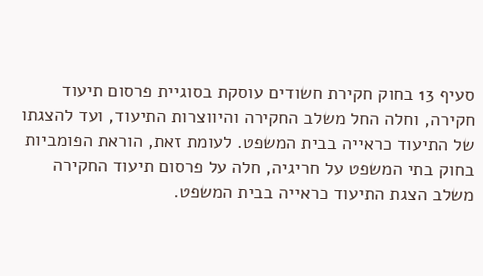סעיף 13 בחוק חקירת חשודים עוסקת בסוגיית פרסום תיעוד חקירה, וחלה החל משלב החקירה והיווצרות התיעוד, ועד להצגתו של התיעוד כראייה בבית המשפט. לעומת זאת, הוראת הפומביות בחוק בתי המשפט על חריגיה, חלה על פרסום תיעוד החקירה משלב הצגת התיעוד כראייה בבית המשפט.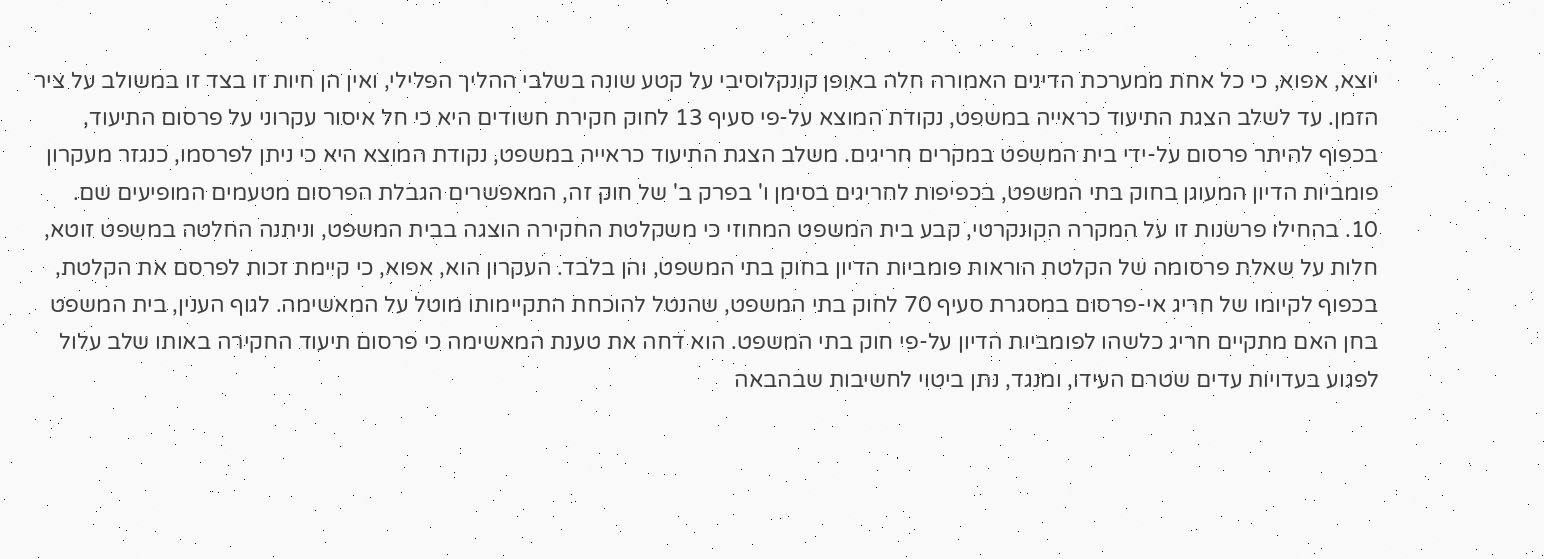יוצא, אפוא, כי כל אחת ממערכת הדינים האמורה חלה באופן קונקלוסיבי על קטע שונה בשלבי ההליך הפלילי, ואין הן חיות זו בצד זו במשולב על ציר הזמן. עד לשלב הצגת התיעוד כראייה במשפט, נקודת המוצא על-פי סעיף 13 לחוק חקירת חשודים היא כי חל איסור עקרוני על פרסום התיעוד, בכפוף להיתר פרסום על-ידי בית המשפט במקרים חריגים. משלב הצגת התיעוד כראייה במשפט, נקודת המוצא היא כי ניתן לפרסמו, כנגזר מעקרון פומביות הדיון המעוגן בחוק בתי המשפט, בכפיפות לחריגים בסימן ו' בפרק ב' של חוק זה, המאפשרים הגבלת הפרסום מטעמים המופיעים שם.
10. בהחילו פרשנות זו על המקרה הקונקרטי, קבע בית המשפט המחוזי כי משקלטת החקירה הוצגה בבית המשפט, וניתנה החלטה במשפט זוטא, חלות על שאלת פרסומה של הקלטת הוראות פומביות הדיון בחוק בתי המשפט, והן בלבד. העקרון הוא, אפוא, כי קיימת זכות לפרסם את הקלטת, בכפוף לקיומו של חריג אי-פרסום במסגרת סעיף 70 לחוק בתי המשפט, שהנטל להוכחת התקיימותו מוטל על המאשימה. לגוף הענין, בית המשפט בחן האם מתקיים חריג כלשהו לפומביות הדיון על-פי חוק בתי המשפט. הוא דחה את טענת המאשימה כי פרסום תיעוד החקירה באותו שלב עלול לפגוע בעדויות עדים שטרם העידו, ומנגד, נתן ביטוי לחשיבות שבהבאה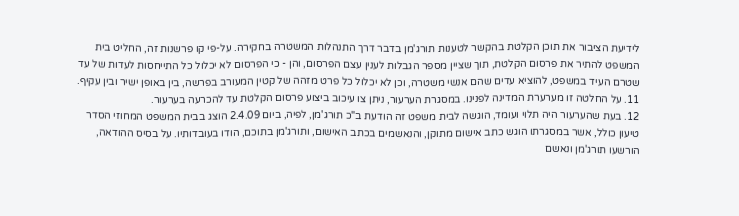לידיעת הציבור את תוכן הקלטת בהקשר לטענות תורג'מן בדבר דרך התנהלות המשטרה בחקירה. על-פי קו פרשנות זה, החליט בית המשפט להתיר את פרסום הקלטת, תוך שציין מספר הגבלות לענין עצם הפרסום, והן - כי הפרסום לא יכלול כל התייחסות לעדות של עד שטרם העיד במשפט, להוציא עדים שהם אנשי משטרה, וכן לא יכלול כל פרט מזהה של קטין המעורב בפרשה, בין באופן ישיר ובין עקיף.
11. על החלטה זו מערערת המדינה לפנינו. במסגרת הערעור, ניתן צו עיכוב ביצוע פרסום הקלטת עד להכרעה בערעור.
12. בעת שהערעור היה תלוי ועומד, הוגשה לבית משפט זה הודעת ב"כ תורג'מן, לפיה, ביום 2.4.09 הוצג בבית המשפט המחוזי הסדר טיעון כולל, אשר במסגרתו הוגש כתב אישום מתוקן, והנאשמים בכתב האישום, ותורג'מן בתוכם, הודו בעובדותיו. על בסיס ההודאה, הורשעו תורג'מן ונאשם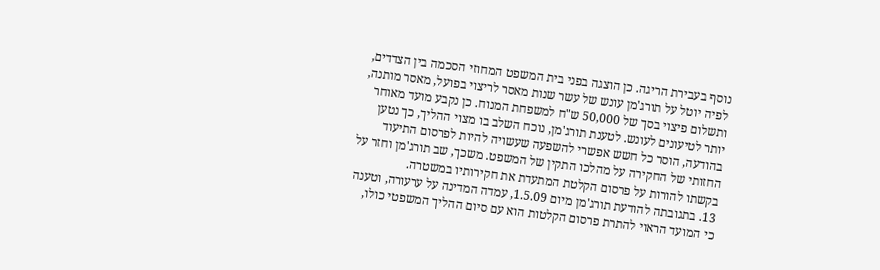נוסף בעבירת הריגה. כן הוצגה בפני בית המשפט המחוזי הסכמה בין הצדדים, לפיה יוטל על תורג'מן עונש של עשר שנות מאסר לריצוי בפועל, מאסר מותנה, ותשלום פיצוי בסך של 50,000 ש"ח למשפחת המנוח. כן נקבע מועד מאוחר יותר לטיעונים לעונש. לטענת תורג'מן, נוכח השלב בו מצוי ההליך, כך נטען בהודעה, הוסר כל חשש אפשרי להשפעה שעשויה להיות לפרסום התיעוד החזותי של החקירה על מהלכו התקין של המשפט. משכך, שב תורג'מן וחזר על בקשתו להורות על פרסום הקלטת המתעדת את חקירותיו במשטרה.
13. בתגובתה להודעת תורג'מן מיום 1.5.09, עמדה המדינה על ערעורה, וטענה כי המועד הראוי להתרת פרסום הקלטות הוא עם סיום ההליך המשפטי כולו,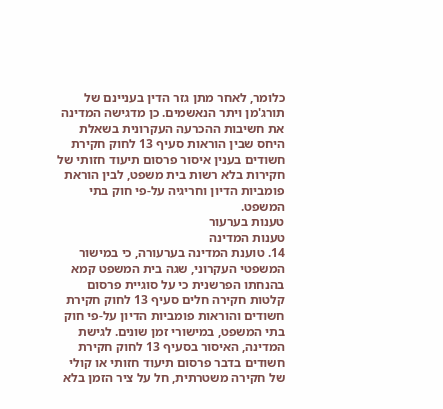כלומר, לאחר מתן גזר הדין בעניינם של תורג'מן ויתר הנאשמים. כן מדגישה המדינה את חשיבות ההכרעה העקרונית בשאלת היחס שבין הוראות סעיף 13 לחוק חקירת חשודים בענין איסור פרסום תיעוד חזותי של חקירות בלא רשות בית משפט, לבין הוראת פומביות הדיון וחריגיה על-פי חוק בתי המשפט.
טענות בערעור
טענות המדינה
14. טוענת המדינה בערעורה, כי במישור המשפטי העקרוני, שגה בית המשפט קמא בהנחתו הפרשנית כי על סוגיית פרסום קלטות חקירה חלים סעיף 13 לחוק חקירת חשודים והוראות פומביות הדיון על-פי חוק בתי המשפט, במישורי זמן שונים. לגישת המדינה, האיסור בסעיף 13 לחוק חקירת חשודים בדבר פרסום תיעוד חזותי או קולי של חקירה משטרתית, חל על ציר הזמן בלא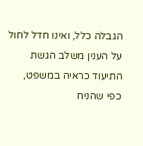הגבלה כלל, ואינו חדל לחול על הענין משלב הגשת התיעוד כראיה במשפט, כפי שהניח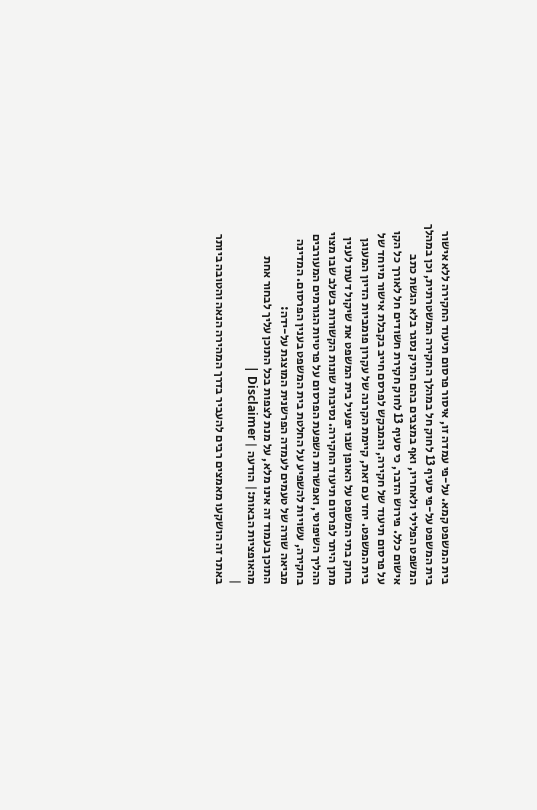בית המשפט קמא. על-פי עמדה זו, איסור פרסום תיעוד החקירה ללא אישור בית המשפט על-פי סעיף 13 לחוק חל במהלך החקירה המשטרתית, וכן במהלך המשפט הפלילי ולאחריו, ואף במצבים בהם התיק נסגר בלא הגשת כתב אישום כלל. פירוש הדבר, כי סעיף 13 לחוק חקירת חשודים חל לאורך כל הקו על פרסום תיעוד של חקירה, והמבקש לפרסם חייב בקבלת אישור מיוחד של בית המשפט. יחד עם זאת, קיימת הקרנה של עקרון פומביות הדיון המעוגן בחוק בתי המשפט על האופן שבו יפעיל בית המשפט את שיקול דעתו לענין מתן היתר לפרסום תיעוד החקירה. נסיבות שונות הקשורות בשלב שבו מצוי ההליך השיפוטי, ואפשרות השפעת הפרסום על פרטיות הגורמים המעורבים בחקירה, עשויות להשפיע על החלטת בית המשפט בענין הפרסום. המדינה מביאה שורה של טעמים לעמדה הפרשנית המוצגת על-ידה:
התוכן בעמוד זה אינו מלא, על מנת לצפות בכל התוכן עליך לבחור אחת מהאופציות הבאות:| הודעה | Disclaimer |
|
באתר זה הושקעו מאמצים רבים להעביר בדרך המהירה הנאה והטובה ביותר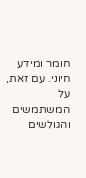חומר ומידע חיוני. עם זאת, על המשתמשים והגולשים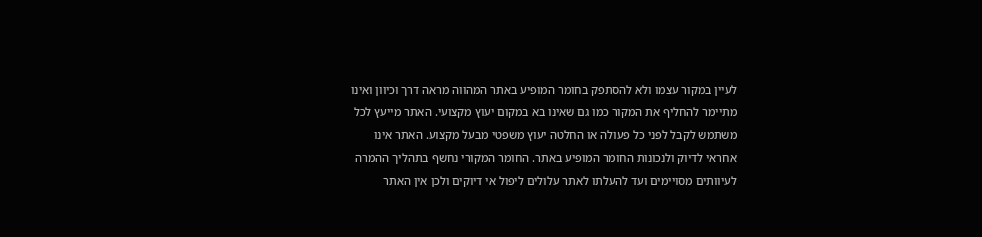לעיין במקור עצמו ולא להסתפק בחומר המופיע באתר המהווה מראה דרך וכיוון ואינו מתיימר להחליף את המקור כמו גם שאינו בא במקום יעוץ מקצועי. האתר מייעץ לכל משתמש לקבל לפני כל פעולה או החלטה יעוץ משפטי מבעל מקצוע. האתר אינו אחראי לדיוק ולנכונות החומר המופיע באתר. החומר המקורי נחשף בתהליך ההמרה לעיוותים מסויימים ועד להעלתו לאתר עלולים ליפול אי דיוקים ולכן אין האתר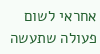אחראי לשום פעולה שתעשה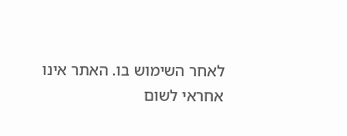לאחר השימוש בו. האתר אינו אחראי לשום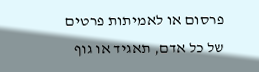פרסום או לאמיתות פרטים של כל אדם, תאגיד או גוף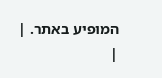המופיע באתר. |
|